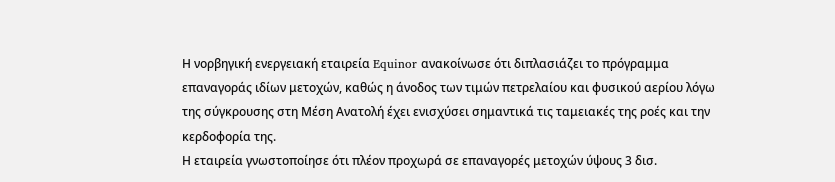Η νορβηγική ενεργειακή εταιρεία Equinor ανακοίνωσε ότι διπλασιάζει το πρόγραμμα επαναγοράς ιδίων μετοχών, καθώς η άνοδος των τιμών πετρελαίου και φυσικού αερίου λόγω της σύγκρουσης στη Μέση Ανατολή έχει ενισχύσει σημαντικά τις ταμειακές της ροές και την κερδοφορία της.
Η εταιρεία γνωστοποίησε ότι πλέον προχωρά σε επαναγορές μετοχών ύψους 3 δισ.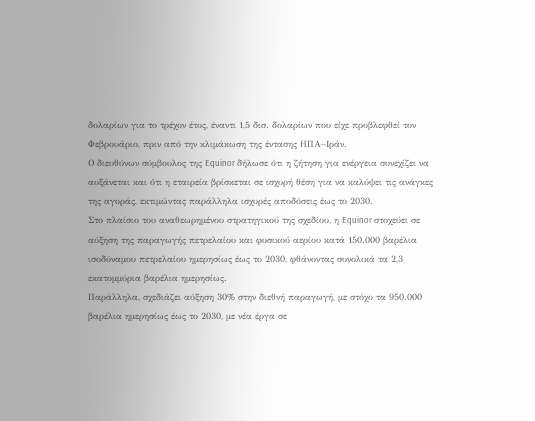δολαρίων για το τρέχον έτος, έναντι 1,5 δισ. δολαρίων που είχε προβλεφθεί τον Φεβρουάριο, πριν από την κλιμάκωση της έντασης ΗΠΑ–Ιράν.
Ο διευθύνων σύμβουλος της Equinor δήλωσε ότι η ζήτηση για ενέργεια συνεχίζει να αυξάνεται και ότι η εταιρεία βρίσκεται σε ισχυρή θέση για να καλύψει τις ανάγκες της αγοράς, εκτιμώντας παράλληλα ισχυρές αποδόσεις έως το 2030.
Στο πλαίσιο του αναθεωρημένου στρατηγικού της σχεδίου, η Equinor στοχεύει σε αύξηση της παραγωγής πετρελαίου και φυσικού αερίου κατά 150.000 βαρέλια ισοδύναμου πετρελαίου ημερησίως έως το 2030, φθάνοντας συνολικά τα 2,3 εκατομμύρια βαρέλια ημερησίως.
Παράλληλα, σχεδιάζει αύξηση 30% στην διεθνή παραγωγή, με στόχο τα 950.000 βαρέλια ημερησίως έως το 2030, με νέα έργα σε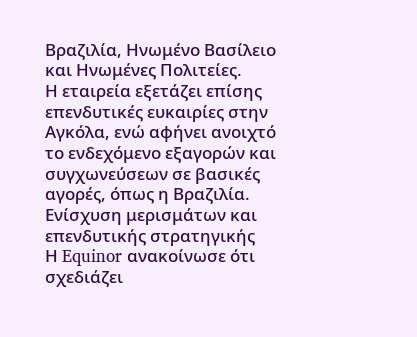Βραζιλία, Ηνωμένο Βασίλειο και Ηνωμένες Πολιτείες.
Η εταιρεία εξετάζει επίσης επενδυτικές ευκαιρίες στην Αγκόλα, ενώ αφήνει ανοιχτό το ενδεχόμενο εξαγορών και συγχωνεύσεων σε βασικές αγορές, όπως η Βραζιλία.
Ενίσχυση μερισμάτων και επενδυτικής στρατηγικής
Η Equinor ανακοίνωσε ότι σχεδιάζει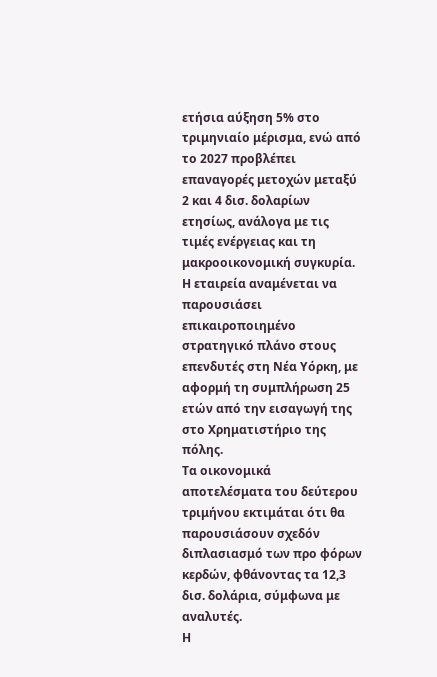ετήσια αύξηση 5% στο τριμηνιαίο μέρισμα, ενώ από το 2027 προβλέπει επαναγορές μετοχών μεταξύ 2 και 4 δισ. δολαρίων ετησίως, ανάλογα με τις τιμές ενέργειας και τη μακροοικονομική συγκυρία.
Η εταιρεία αναμένεται να παρουσιάσει επικαιροποιημένο στρατηγικό πλάνο στους επενδυτές στη Νέα Υόρκη, με αφορμή τη συμπλήρωση 25 ετών από την εισαγωγή της στο Χρηματιστήριο της πόλης.
Τα οικονομικά αποτελέσματα του δεύτερου τριμήνου εκτιμάται ότι θα παρουσιάσουν σχεδόν διπλασιασμό των προ φόρων κερδών, φθάνοντας τα 12,3 δισ. δολάρια, σύμφωνα με αναλυτές.
Η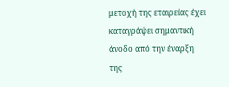μετοχή της εταιρείας έχει καταγράψει σημαντική άνοδο από την έναρξη της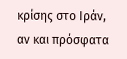κρίσης στο Ιράν, αν και πρόσφατα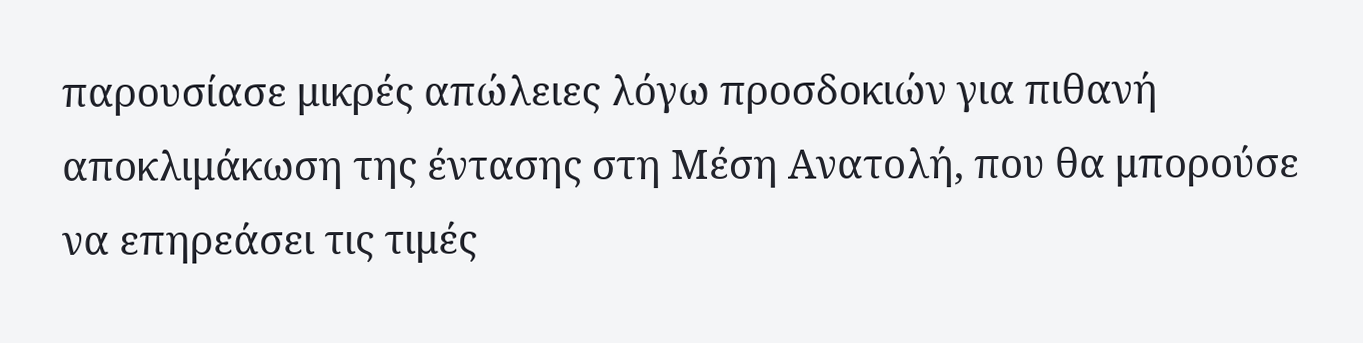παρουσίασε μικρές απώλειες λόγω προσδοκιών για πιθανή αποκλιμάκωση της έντασης στη Μέση Ανατολή, που θα μπορούσε να επηρεάσει τις τιμές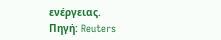ενέργειας.
Πηγή: Reuters